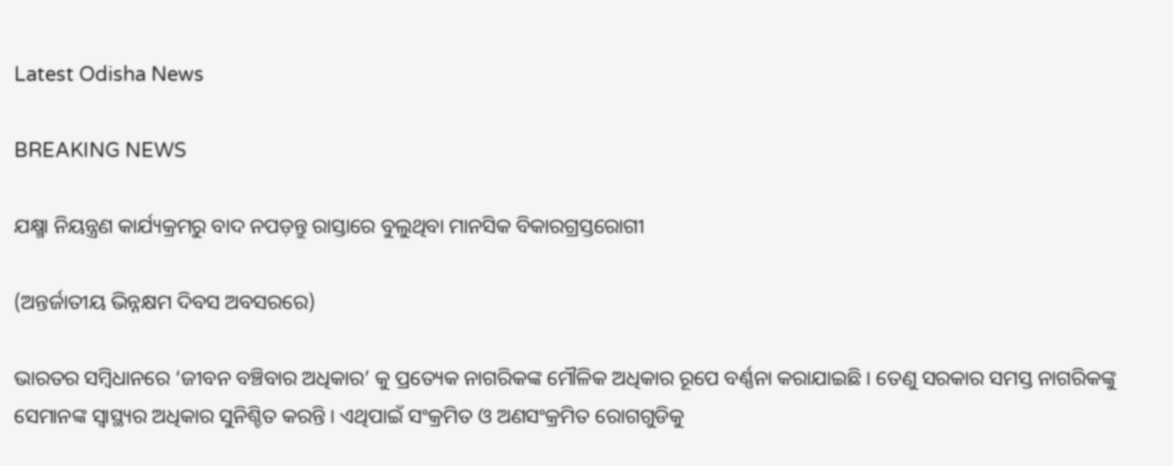Latest Odisha News

BREAKING NEWS

ଯକ୍ଷ୍ମା ନିୟନ୍ତ୍ରଣ କାର୍ଯ୍ୟକ୍ରମରୁ ବାଦ ନପଡ଼ନ୍ତୁ ରାସ୍ତାରେ ବୁଲୁଥିବା ମାନସିକ ବିକାରଗ୍ରସ୍ତରୋଗୀ

(ଅନ୍ତର୍ଜାତୀୟ ଭିନ୍ନକ୍ଷମ ଦିବସ ଅବସରରେ)

ଭାରତର ସମ୍ବିଧାନରେ ‘ଜୀବନ ବଞ୍ଚିବାର ଅଧିକାର’ କୁ ପ୍ରତ୍ୟେକ ନାଗରିକଙ୍କ ମୌଳିକ ଅଧିକାର ରୂପେ ବର୍ଣ୍ଣନା କରାଯାଇଛି । ତେଣୁ ସରକାର ସମସ୍ତ ନାଗରିକଙ୍କୁ ସେମାନଙ୍କ ସ୍ୱାସ୍ଥ୍ୟର ଅଧିକାର ସୁନିଶ୍ଚିତ କରନ୍ତି । ଏଥିପାଇଁ ସଂକ୍ରମିତ ଓ ଅଣସଂକ୍ରମିତ ରୋଗଗୁଡିକୁ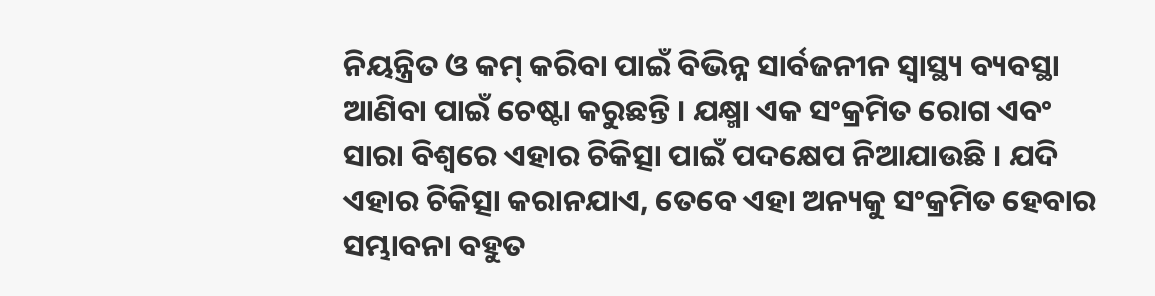ନିୟନ୍ତ୍ରିତ ଓ କମ୍ କରିବା ପାଇଁ ବିଭିନ୍ନ ସାର୍ବଜନୀନ ସ୍ୱାସ୍ଥ୍ୟ ବ୍ୟବସ୍ଥା ଆଣିବା ପାଇଁ ଚେଷ୍ଟା କରୁଛନ୍ତି । ଯକ୍ଷ୍ମା ଏକ ସଂକ୍ରମିତ ରୋଗ ଏବଂ ସାରା ବିଶ୍ୱରେ ଏହାର ଚିକିତ୍ସା ପାଇଁ ପଦକ୍ଷେପ ନିଆଯାଉଛି । ଯଦି ଏହାର ଚିକିତ୍ସା କରାନଯାଏ, ତେବେ ଏହା ଅନ୍ୟକୁ ସଂକ୍ରମିତ ହେବାର ସମ୍ଭାବନା ବହୁତ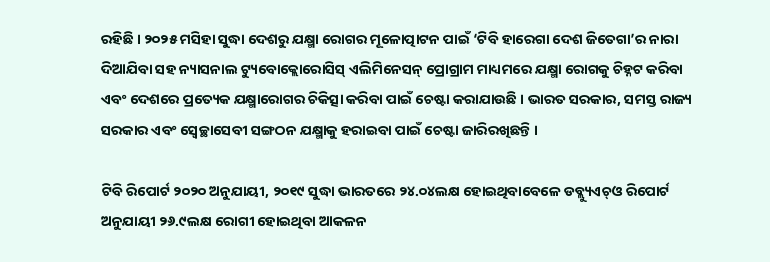ରହିଛି । ୨୦୨୫ ମସିହା ସୁଦ୍ଧା ଦେଶରୁ ଯକ୍ଷ୍ମା ରୋଗର ମୂଳୋତ୍ପାଟନ ପାଇଁ ‘ଟିବି ହାରେଗା ଦେଶ ଜିତେଗା’ର ନାରା ଦିଆଯିବା ସହ ନ୍ୟାସନାଲ ଟ୍ୟୁବୋକ୍ଲୋରୋସିସ୍ ଏଲିମିନେସନ୍ ପ୍ରୋଗ୍ରାମ ମାଧ୍ୟମରେ ଯକ୍ଷ୍ମା ରୋଗକୁ ଚିହ୍ନଟ କରିବା ଏବଂ ଦେଶରେ ପ୍ରତ୍ୟେକ ଯକ୍ଷ୍ମାରୋଗର ଚିକିତ୍ସା କରିବା ପାଇଁ ଚେଷ୍ଟା କରାଯାଉଛି । ଭାରତ ସରକାର, ସମସ୍ତ ରାଜ୍ୟ ସରକାର ଏବଂ ସ୍ୱେଚ୍ଛାସେବୀ ସଙ୍ଗଠନ ଯକ୍ଷ୍ମାକୁ ହରାଇବା ପାଇଁ ଚେଷ୍ଟା ଜାରିରଖିଛନ୍ତି ।

ଟିବି ରିପୋର୍ଟ ୨୦୨୦ ଅନୁଯାୟୀ, ୨୦୧୯ ସୁଦ୍ଧା ଭାରତରେ ୨୪.୦୪ଲକ୍ଷ ହୋଇଥିବାବେଳେ ଡବ୍ଲ୍ୟୁଏଚ୍‌ଓ ରିପୋର୍ଟ ଅନୁଯାୟୀ ୨୬.୯ଲକ୍ଷ ରୋଗୀ ହୋଇଥିବା ଆକଳନ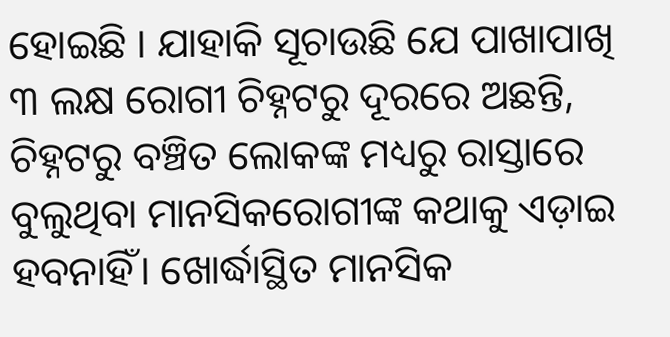ହୋଇଛି । ଯାହାକି ସୂଚାଉଛି ଯେ ପାଖାପାଖି ୩ ଲକ୍ଷ ରୋଗୀ ଚିହ୍ନଟରୁ ଦୂରରେ ଅଛନ୍ତି, ଚିହ୍ନଟରୁ ବଞ୍ଚିତ ଲୋକଙ୍କ ମଧ୍ୟରୁ ରାସ୍ତାରେ ବୁଲୁଥିବା ମାନସିକରୋଗୀଙ୍କ କଥାକୁ ଏଡ଼ାଇ ହବନାହିଁ। ଖୋର୍ଦ୍ଧାସ୍ଥିତ ମାନସିକ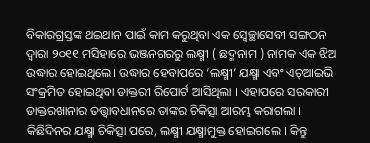ବିକାରଗ୍ରସ୍ତଙ୍କ ଥଇଥାନ ପାଇଁ କାମ କରୁଥିବା ଏକ ସ୍ୱେଚ୍ଛାସେବୀ ସଙ୍ଗଠନ ଦ୍ୱାରା ୨୦୧୧ ମସିହାରେ ଭଞ୍ଜନଗରରୁ ଲକ୍ଷ୍ମୀ ( ଛଦ୍ମନାମ ) ନାମକ ଏକ ଝିଅ ଉଦ୍ଧାର ହୋଇଥିଲେ। ଉଦ୍ଧାର ହେବାପରେ ‘ଲକ୍ଷ୍ମୀ’ ଯକ୍ଷ୍ମା ଏବଂ ଏଚ୍‌ଆଇଭି ସଂକ୍ରମିତ ହୋଇଥିବା ଡାକ୍ତରୀ ରିପୋର୍ଟ ଆସିଥିଲା । ଏହାପରେ ସରକାରୀ ଡାକ୍ତରଖାନାର ତତ୍ତ୍ୱାବଧାନରେ ତାଙ୍କର ଚିକିତ୍ସା ଆରମ୍ଭ କରାଗଲା । କିଛିଦିନର ଯକ୍ଷ୍ମା ଚିକିତ୍ସା ପରେ, ଲକ୍ଷ୍ମୀ ଯକ୍ଷ୍ମାମୁକ୍ତ ହୋଇଗଲେ । କିନ୍ତୁ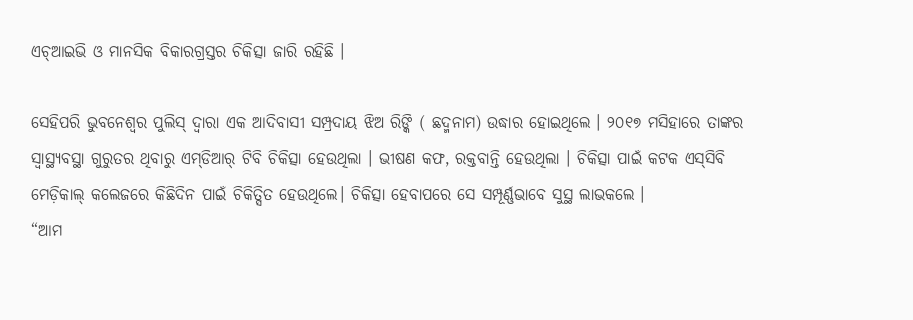ଏଚ୍‌ଆଇଭି ଓ ମାନସିକ ବିକାରଗ୍ରସ୍ତର ଚିକିତ୍ସା ଜାରି ରହିଛି ।

ସେହିପରି ଭୁବନେଶ୍ୱର ପୁଲିସ୍ ଦ୍ୱାରା ଏକ ଆଦିବାସୀ ସମ୍ପ୍ରଦାୟ ଝିଅ ରିଙ୍କି ( ଛଦ୍ମନାମ) ଉଦ୍ଧାର ହୋଇଥିଲେ । ୨୦୧୭ ମସିହାରେ ତାଙ୍କର ସ୍ୱାସ୍ଥ୍ୟବସ୍ଥା ଗୁରୁତର ଥିବାରୁ ଏମ୍‌ଡିଆର୍ ଟିବି ଚିକିତ୍ସା ହେଉଥିଲା । ଭୀଷଣ କଫ, ରକ୍ତବାନ୍ତି ହେଉଥିଲା । ଚିକିତ୍ସା ପାଇଁ କଟକ ଏସ୍‌ସିବି ମେଡ଼ିକାଲ୍ କଲେଜରେ କିଛିଦିନ ପାଇଁ ଚିକିତ୍ସିତ ହେଉଥିଲେ। ଚିକିତ୍ସା ହେବାପରେ ସେ ସମ୍ପୂର୍ଣ୍ଣଭାବେ ସୁସ୍ଥ ଲାଭକଲେ ।
“ଆମ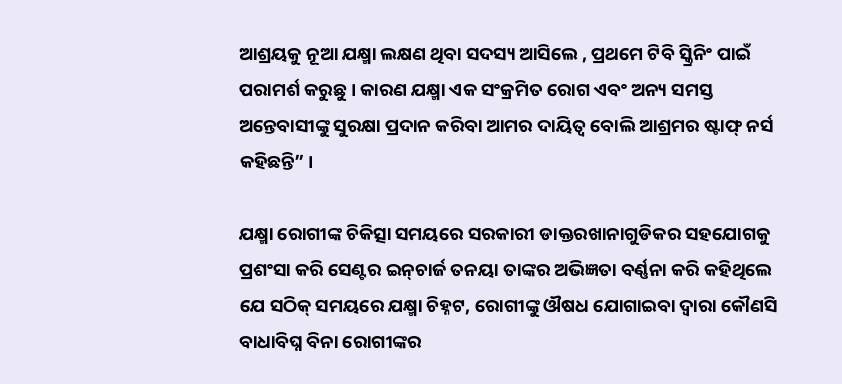ଆଶ୍ରୟକୁ ନୂଆ ଯକ୍ଷ୍ମା ଲକ୍ଷଣ ଥିବା ସଦସ୍ୟ ଆସିଲେ , ପ୍ରଥମେ ଟିବି ସ୍କ୍ରିନିଂ ପାଇଁ ପରାମର୍ଶ କରୁଛୁ । କାରଣ ଯକ୍ଷ୍ମା ଏକ ସଂକ୍ରମିତ ରୋଗ ଏବଂ ଅନ୍ୟ ସମସ୍ତ ଅନ୍ତେବାସୀଙ୍କୁ ସୁରକ୍ଷା ପ୍ରଦାନ କରିବା ଆମର ଦାୟିତ୍ୱ ବୋଲି ଆଶ୍ରମର ଷ୍ଟାଫ୍ ନର୍ସ କହିଛନ୍ତି” ।

ଯକ୍ଷ୍ମା ରୋଗୀଙ୍କ ଚିକିତ୍ସା ସମୟରେ ସରକାରୀ ଡାକ୍ତରଖାନାଗୁଡିକର ସହଯୋଗକୁ ପ୍ରଶଂସା କରି ସେଣ୍ଟର ଇନ୍‌ଚାର୍ଜ ତନୟା ତାଙ୍କର ଅଭିଜ୍ଞତା ବର୍ଣ୍ଣନା କରି କହିଥିଲେ ଯେ ସଠିକ୍ ସମୟରେ ଯକ୍ଷ୍ମା ଚିହ୍ନଟ, ରୋଗୀଙ୍କୁ ଔଷଧ ଯୋଗାଇବା ଦ୍ୱାରା କୌଣସି ବାଧାବିଘ୍ନ ବିନା ରୋଗୀଙ୍କର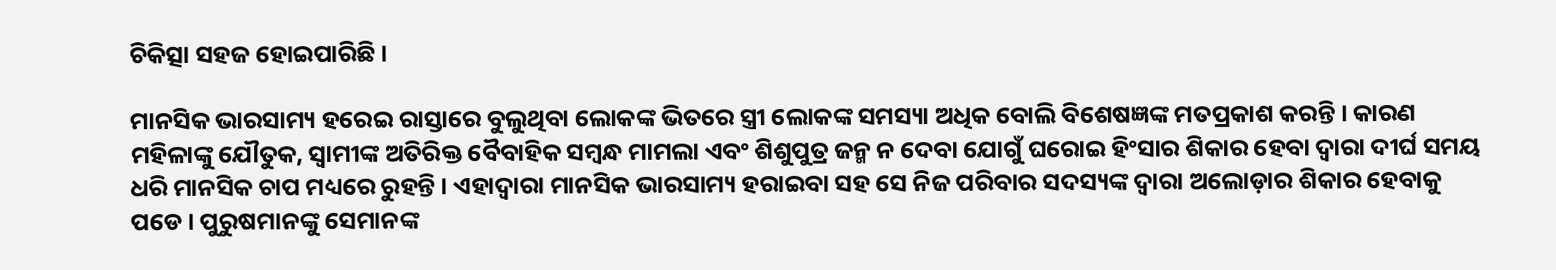ଚିକିତ୍ସା ସହଜ ହୋଇପାରିଛି ।

ମାନସିକ ଭାରସାମ୍ୟ ହରେଇ ରାସ୍ତାରେ ବୁଲୁଥିବା ଲୋକଙ୍କ ଭିତରେ ସ୍ତ୍ରୀ ଲୋକଙ୍କ ସମସ୍ୟା ଅଧିକ ବୋଲି ବିଶେଷଜ୍ଞଙ୍କ ମତପ୍ରକାଶ କରନ୍ତି । କାରଣ ମହିଳାଙ୍କୁ ଯୌତୁକ, ସ୍ୱାମୀଙ୍କ ଅତିରିକ୍ତ ବୈବାହିକ ସମ୍ବନ୍ଧ ମାମଲା ଏବଂ ଶିଶୁପୁତ୍ର ଜନ୍ମ ନ ଦେବା ଯୋଗୁଁ ଘରୋଇ ହିଂସାର ଶିକାର ହେବା ଦ୍ୱାରା ଦୀର୍ଘ ସମୟ ଧରି ମାନସିକ ଚାପ ମଧ୍ୟରେ ରୁହନ୍ତି । ଏହାଦ୍ୱାରା ମାନସିକ ଭାରସାମ୍ୟ ହରାଇବା ସହ ସେ ନିଜ ପରିବାର ସଦସ୍ୟଙ୍କ ଦ୍ୱାରା ଅଲୋଡ଼ାର ଶିକାର ହେବାକୁ ପଡେ । ପୁରୁଷମାନଙ୍କୁ ସେମାନଙ୍କ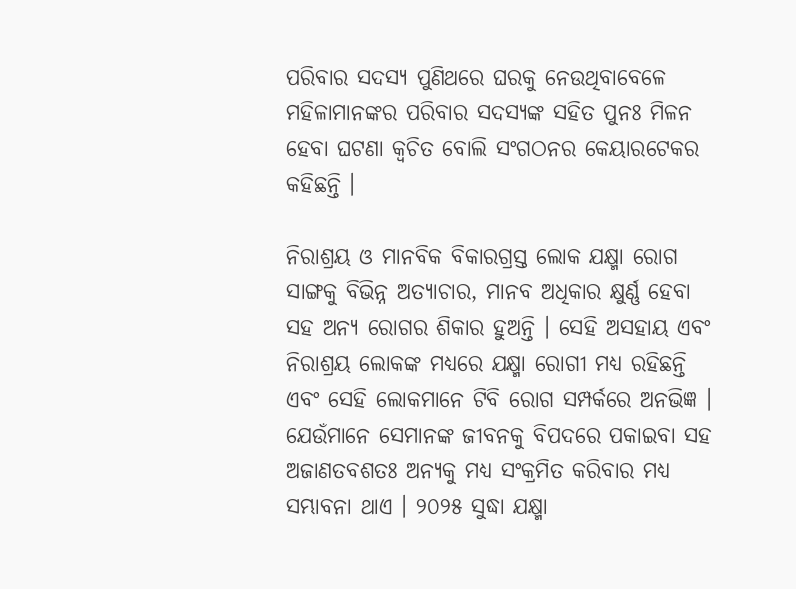ପରିବାର ସଦସ୍ୟ ପୁଣିଥରେ ଘରକୁ ନେଉଥିବାବେଳେ ମହିଳାମାନଙ୍କର ପରିବାର ସଦସ୍ୟଙ୍କ ସହିତ ପୁନଃ ମିଳନ ହେବା ଘଟଣା କ୍ବଚିତ ବୋଲି ସଂଗଠନର କେୟାରଟେକର କହିଛନ୍ତି ।

ନିରାଶ୍ରୟ ଓ ମାନବିକ ବିକାରଗ୍ରସ୍ତ ଲୋକ ଯକ୍ଷ୍ମା ରୋଗ ସାଙ୍ଗକୁ ବିଭିନ୍ନ ଅତ୍ୟାଚାର, ମାନବ ଅଧିକାର କ୍ଷୁର୍ଣ୍ଣ ହେବା ସହ ଅନ୍ୟ ରୋଗର ଶିକାର ହୁଅନ୍ତି । ସେହି ଅସହାୟ ଏବଂ ନିରାଶ୍ରୟ ଲୋକଙ୍କ ମଧ୍ୟରେ ଯକ୍ଷ୍ମା ରୋଗୀ ମଧ୍ୟ ରହିଛନ୍ତି ଏବଂ ସେହି ଲୋକମାନେ ଟିବି ରୋଗ ସମ୍ପର୍କରେ ଅନଭିଜ୍ଞ । ଯେଉଁମାନେ ସେମାନଙ୍କ ଜୀବନକୁ ବିପଦରେ ପକାଇବା ସହ ଅଜାଣତବଶତଃ ଅନ୍ୟକୁ ମଧ୍ୟ ସଂକ୍ରମିତ କରିବାର ମଧ୍ୟ ସମ୍ଭାବନା ଥାଏ । ୨୦୨୫ ସୁଦ୍ଧା ଯକ୍ଷ୍ମା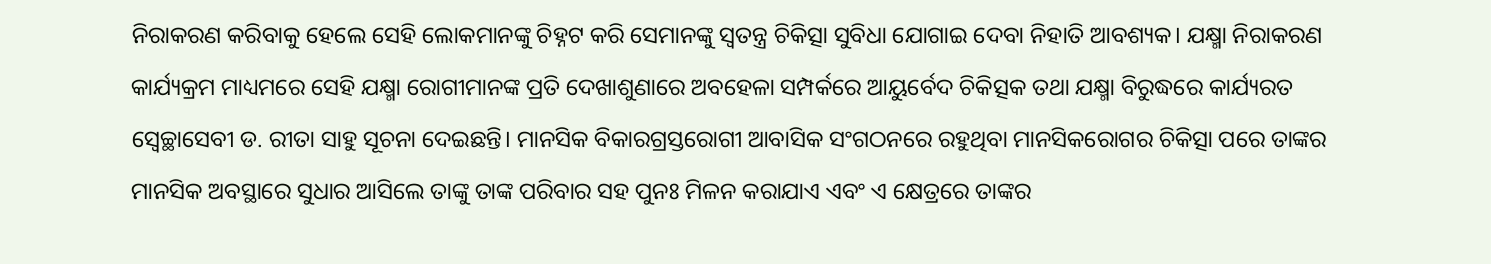ନିରାକରଣ କରିବାକୁ ହେଲେ ସେହି ଲୋକମାନଙ୍କୁ ଚିହ୍ନଟ କରି ସେମାନଙ୍କୁ ସ୍ୱତନ୍ତ୍ର ଚିକିତ୍ସା ସୁବିଧା ଯୋଗାଇ ଦେବା ନିହାତି ଆବଶ୍ୟକ। ଯକ୍ଷ୍ମା ନିରାକରଣ କାର୍ଯ୍ୟକ୍ରମ ମାଧ୍ୟମରେ ସେହି ଯକ୍ଷ୍ମା ରୋଗୀମାନଙ୍କ ପ୍ରତି ଦେଖାଶୁଣାରେ ଅବହେଳା ସମ୍ପର୍କରେ ଆୟୁର୍ବେଦ ଚିକିତ୍ସକ ତଥା ଯକ୍ଷ୍ମା ବିରୁଦ୍ଧରେ କାର୍ଯ୍ୟରତ ସ୍ୱେଚ୍ଛାସେବୀ ଡ. ରୀତା ସାହୁ ସୂଚନା ଦେଇଛନ୍ତି। ମାନସିକ ବିକାରଗ୍ରସ୍ତରୋଗୀ ଆବାସିକ ସଂଗଠନରେ ରହୁଥିବା ମାନସିକରୋଗର ଚିକିତ୍ସା ପରେ ତାଙ୍କର ମାନସିକ ଅବସ୍ଥାରେ ସୁଧାର ଆସିଲେ ତାଙ୍କୁ ତାଙ୍କ ପରିବାର ସହ ପୁନଃ ମିଳନ କରାଯାଏ ଏବଂ ଏ କ୍ଷେତ୍ରରେ ତାଙ୍କର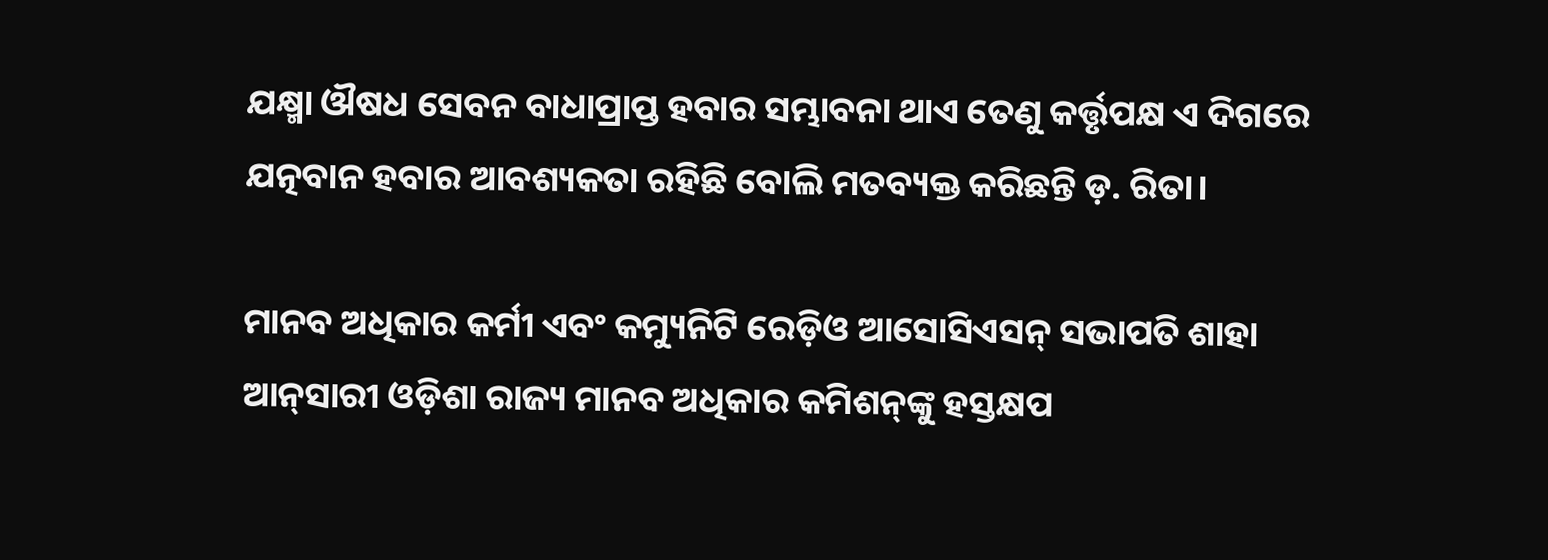ଯକ୍ଷ୍ମା ଔଷଧ ସେବନ ବାଧାପ୍ରାପ୍ତ ହବାର ସମ୍ଭାବନା ଥାଏ ତେଣୁ କର୍ତ୍ତୃପକ୍ଷ ଏ ଦିଗରେ ଯତ୍ନବାନ ହବାର ଆବଶ୍ୟକତା ରହିଛି ବୋଲି ମତବ୍ୟକ୍ତ କରିଛନ୍ତି ଡ଼. ରିତା।

ମାନବ ଅଧିକାର କର୍ମୀ ଏବଂ କମ୍ୟୁନିଟି ରେଡ଼ିଓ ଆସୋସିଏସନ୍ ସଭାପତି ଶାହା ଆନ୍‌ସାରୀ ଓଡ଼ିଶା ରାଜ୍ୟ ମାନବ ଅଧିକାର କମିଶନ୍‌ଙ୍କୁ ହସ୍ତକ୍ଷପ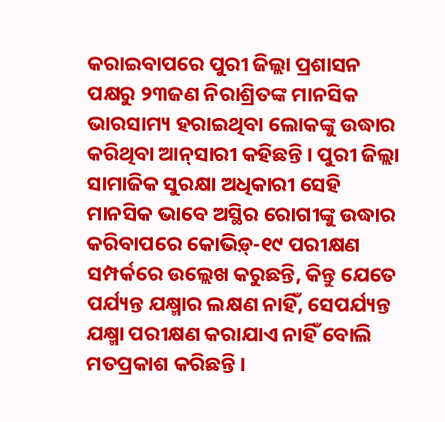କରାଇବାପରେ ପୁରୀ ଜିଲ୍ଲା ପ୍ରଶାସନ ପକ୍ଷରୁ ୨୩ଜଣ ନିରାଶ୍ରିତଙ୍କ ମାନସିକ ଭାରସାମ୍ୟ ହରାଇଥିବା ଲୋକଙ୍କୁ ଉଦ୍ଧାର କରିଥିବା ଆନ୍‌ସାରୀ କହିଛନ୍ତି । ପୁରୀ ଜିଲ୍ଲା ସାମାଜିକ ସୁରକ୍ଷା ଅଧିକାରୀ ସେହି ମାନସିକ ଭାବେ ଅସ୍ଥିର ରୋଗୀଙ୍କୁ ଉଦ୍ଧାର କରିବାପରେ କୋଭିଡ଼୍‌-୧୯ ପରୀକ୍ଷଣ ସମ୍ପର୍କରେ ଉଲ୍ଲେଖ କରୁଛନ୍ତି, କିନ୍ତୁ ଯେତେ ପର୍ଯ୍ୟନ୍ତ ଯକ୍ଷ୍ମାର ଲକ୍ଷଣ ନାହିଁ, ସେପର୍ଯ୍ୟନ୍ତ ଯକ୍ଷ୍ମା ପରୀକ୍ଷଣ କରାଯାଏ ନାହିଁ ବୋଲି ମତପ୍ରକାଶ କରିଛନ୍ତି ।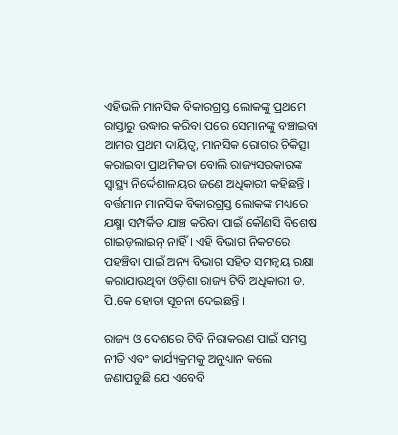ଏହିଭଳି ମାନସିକ ବିକାରଗ୍ରସ୍ତ ଲୋକଙ୍କୁ ପ୍ରଥମେ ରାସ୍ତାରୁ ଉଦ୍ଧାର କରିବା ପରେ ସେମାନଙ୍କୁ ବଞ୍ଚାଇବା ଆମର ପ୍ରଥମ ଦାୟିତ୍ୱ, ମାନସିକ ରୋଗର ଚିକିତ୍ସା କରାଇବା ପ୍ରାଥମିକତା ବୋଲି ରାଜ୍ୟସରକାରଙ୍କ ସ୍ୱାସ୍ଥ୍ୟ ନିର୍ଦ୍ଦେଶାଳୟର ଜଣେ ଅଧିକାରୀ କହିଛନ୍ତି । ବର୍ତ୍ତମାନ ମାନସିକ ବିକାରଗ୍ରସ୍ତ ଲୋକଙ୍କ ମଧ୍ୟରେ ଯକ୍ଷ୍ମା ସମ୍ପର୍କିତ ଯାଞ୍ଚ କରିବା ପାଇଁ କୌଣସି ବିଶେଷ ଗାଇଡ଼ଲାଇନ୍ ନାହିଁ । ଏହି ବିଭାଗ ନିକଟରେ ପହଞ୍ଚିବା ପାଇଁ ଅନ୍ୟ ବିଭାଗ ସହିତ ସମନ୍ୱୟ ରକ୍ଷା କରାଯାଉଥିବା ଓଡ଼ିଶା ରାଜ୍ୟ ଟିବି ଅଧିକାରୀ ଡ. ପି.କେ ହୋତା ସୂଚନା ଦେଇଛନ୍ତି ।

ରାଜ୍ୟ ଓ ଦେଶରେ ଟିବି ନିରାକରଣ ପାଇଁ ସମସ୍ତ ନୀତି ଏବଂ କାର୍ଯ୍ୟକ୍ରମକୁ ଅନୁଧ୍ୟାନ କଲେ ଜଣାପଡୁଛି ଯେ ଏବେବି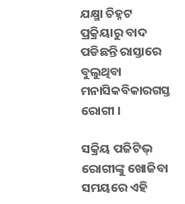ଯକ୍ଷ୍ମା ଚିହ୍ନଟ ପ୍ରକ୍ରିୟାରୁ ବାଦ ପଡିଛନ୍ତି ରାସ୍ତାରେ ବୁଲୁଥିବା ମନାସିକବିକାରଗସ୍ତ ରୋଗୀ ।

ସକ୍ରିୟ ପଜିଟିଭ୍ ରୋଗୀଙ୍କୁ ଖୋଜିବା ସମୟରେ ଏହି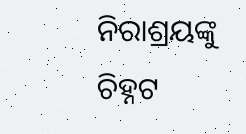ନିରାଶ୍ରୟଙ୍କୁ ଚିହ୍ନଟ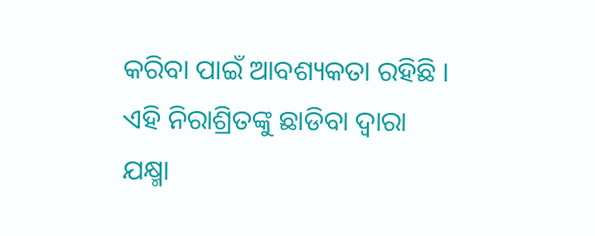କରିବା ପାଇଁ ଆବଶ୍ୟକତା ରହିଛି । ଏହି ନିରାଶ୍ରିତଙ୍କୁ ଛାଡିବା ଦ୍ୱାରା ଯକ୍ଷ୍ମା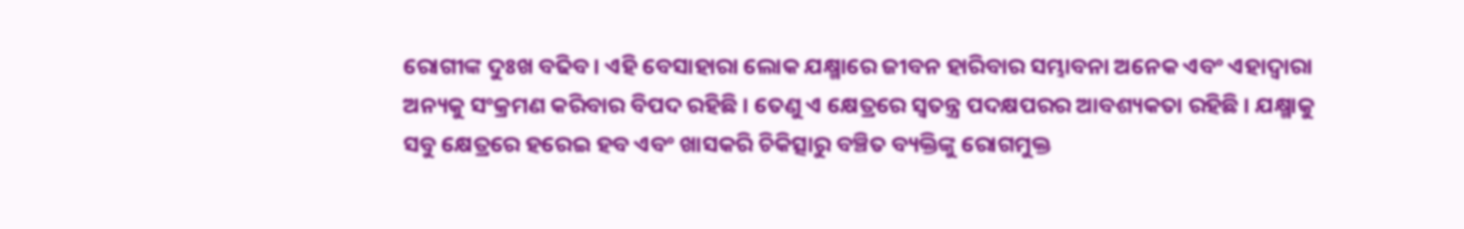ରୋଗୀଙ୍କ ଦୁଃଖ ବଢିବ । ଏହି ବେସାହାରା ଲୋକ ଯକ୍ଷ୍ମାରେ ଜୀବନ ହାରିବାର ସମ୍ଭାବନା ଅନେକ ଏବଂ ଏହାଦ୍ୱାରା ଅନ୍ୟକୁ ସଂକ୍ରମଣ କରିବାର ବିପଦ ରହିଛି । ତେଣୁ ଏ କ୍ଷେତ୍ରରେ ସ୍ୱତନ୍ତ୍ର ପଦକ୍ଷପରର ଆବଶ୍ୟକତା ରହିଛି । ଯକ୍ଷ୍ମାକୁ ସବୁ କ୍ଷେତ୍ରରେ ହରେଇ ହବ ଏବଂ ଖାସକରି ଚିକିତ୍ସାରୁ ବଞ୍ଚିତ ବ୍ୟକ୍ତିଙ୍କୁ ରୋଗମୁକ୍ତ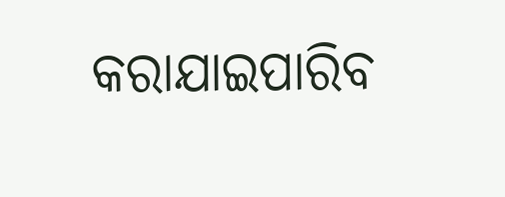କରାଯାଇପାରିବ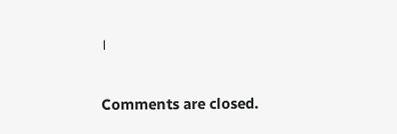।

Comments are closed.